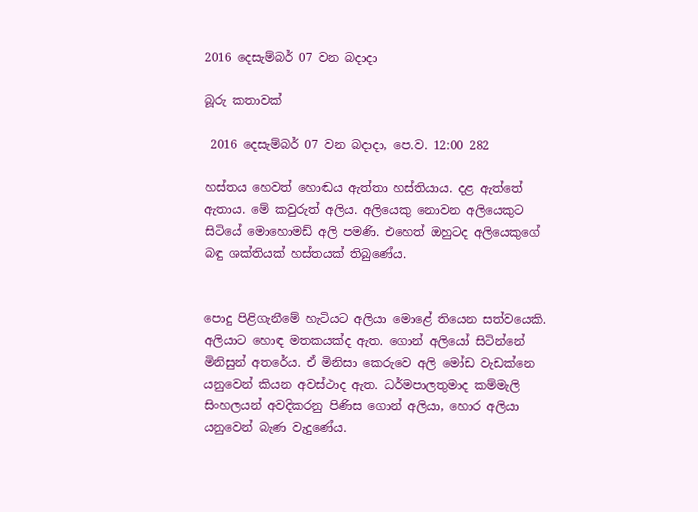2016 දෙසැම්බර් 07 වන බදාදා

බූරු කතාවක්

 2016 දෙසැම්බර් 07 වන බදාදා, පෙ.ව. 12:00 282

හස්තය හෙවත් හොඬය ඇත්තා හස්තියාය. දළ ඇත්තේ ඇතාය. මේ කවුරුත් අලිය. අලියෙකු නොවන අලියෙකුට සිටියේ මොහොමඩ් අලි පමණි. එහෙත් ඔහුටද අලියෙකුගේ බඳු ශක්තියක් හස්තයක් තිබුණේය.


පොදු පිළිගැනීමේ හැටියට අලියා මොළේ තියෙන සත්වයෙකි. අලියාට හොඳ මතකයක්ද ඇත. ගොන් අලියෝ සිටින්නේ මිනිසුන් අතරේය. ඒ මිනිසා කෙරුවෙ අලි මෝඩ වැඩක්නෙ යනුවෙන් කියන අවස්ථාද ඇත. ධර්මපාලතුමාද කම්මැලි සිංහලයන් අවදිකරනු පිණිස ගොන් අලියා, හොර අලියා යනුවෙන් බැණ වැදුණේය.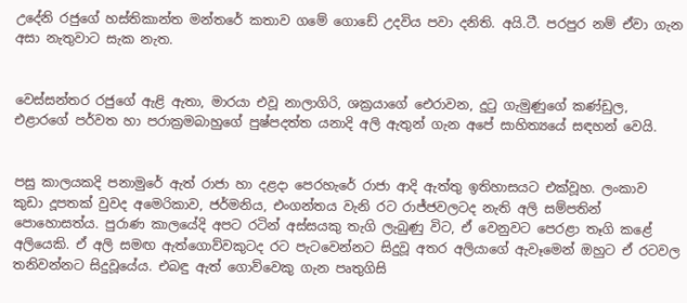උදේනි රජුගේ හස්තිකාන්ත මන්තරේ කතාව ගමේ ගොඩේ උදවිය පවා දනිති. අයි.ටී. පරපුර නම් ඒවා ගැන අසා නැතුවාට සැක නැත.


වෙස්සන්තර රජුගේ ඇළි ඇතා, මාරයා එවූ නාලාගිරි, ශක්‍රයාගේ ඓරාවන, දුටු ගැමුණුගේ කණ්ඩුල, එළාරගේ පර්වත හා පරාක්‍රමබාහුගේ පුෂ්පදත්ත යනාදි අලි ඇතුන් ගැන අපේ සාහිත්‍යයේ සඳහන් වෙයි.


පසු කාලයකදි පනාමුරේ ඇත් රාජා හා දළදා පෙරහැරේ රාජා ආදි ඇත්තු ඉතිහාසයට එක්වූහ. ලංකාව කුඩා දූපතක් වුවද අමෙරිකාව, ජර්මනිය, එංගන්තය වැනි රට රාජ්ජවලටද නැති අලි සම්පතින් පොහොසත්ය. පුරාණ කාලයේදි අපට රටින් අස්සයකු තැගි ලැබුණු විට, ඒ වෙනුවට පෙරළා තෑගි කළේ අලියෙකි. ඒ අලි සමඟ ඇත්ගොව්වකුටද රට පැටවෙන්නට සිදුවූ අතර අලියාගේ ඇවෑමෙන් ඔහුට ඒ රටවල තනිවන්නට සිදුවූයේය. එබඳු ඇත් ගොව්වෙකු ගැන පෘතුගිසි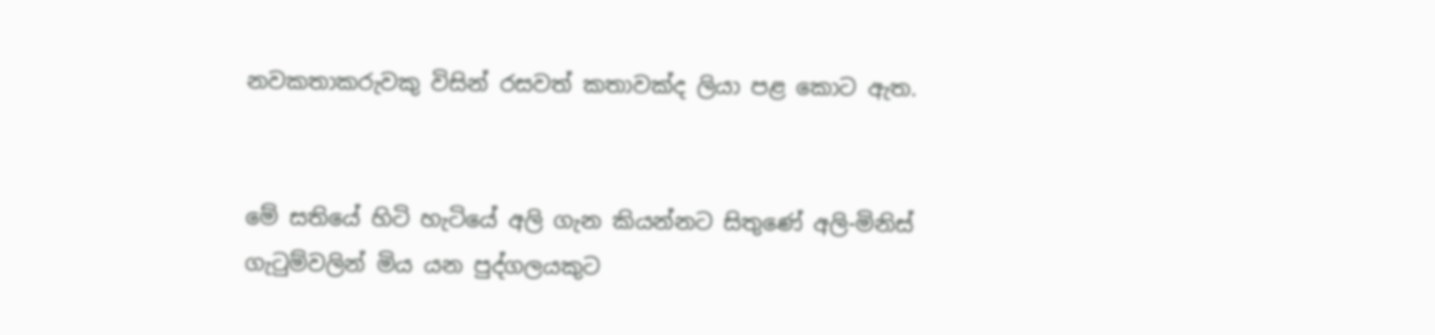නවකතාකරුවකු විසින් රසවත් කතාවක්ද ලියා පළ කොට ඇත.


මේ සතියේ හිටි හැටියේ අලි ගැන කියන්නට සිතුණේ අලි-මිනිස් ගැටුම්වලින් මිය යන පුද්ගලයකුට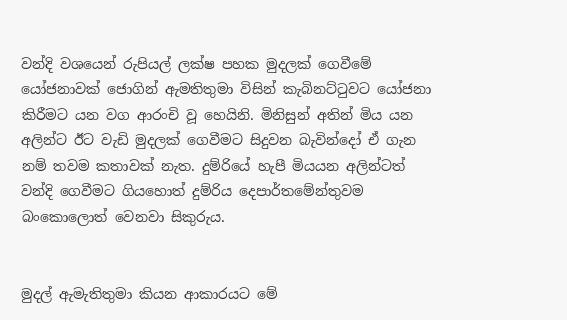වන්දි වශයෙන් රුපියල් ලක්ෂ පහක මුදලක් ගෙවීමේ යෝජනාවක් ජොගින් ඇමතිතුමා විසින් කැබිනට්ටුවට යෝජනා කිරීමට යන වග ආරංචි වූ හෙයිනි. මිනිසුන් අතින් මිය යන අලින්ට ඊට වැඩි මුදලක් ගෙවීමට සිදුවන බැවින්දෝ ඒ ගැන නම් තවම කතාවක් නැත. දුම්රියේ හැපී මියයන අලින්ටත් වන්දි ගෙවීමට ගියහොත් දුම්රිය දෙපාර්තමේන්තුවම බංකොලොත් වෙනවා සිකුරුය.


මුදල් ඇමැතිතුමා කියන ආකාරයට මේ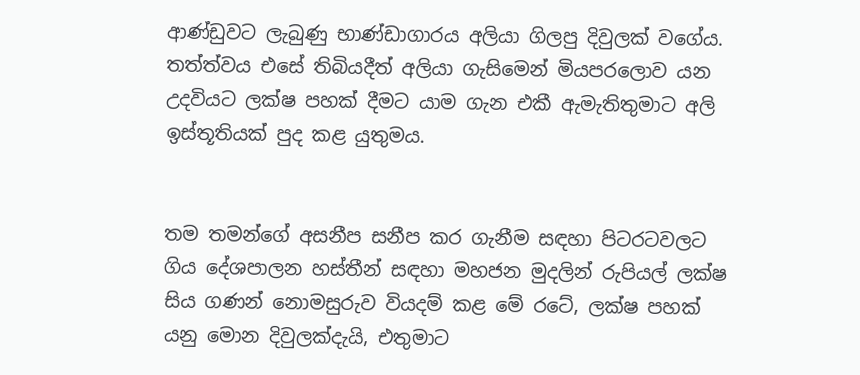ආණ්ඩුවට ලැබුණු භාණ්ඩාගාරය අලියා ගිලපු දිවුලක් වගේය. තත්ත්වය එසේ තිබියදීත් අලියා ගැසිමෙන් මියපරලොව යන උදවියට ලක්ෂ පහක් දීමට යාම ගැන එකී ඇමැතිතුමාට අලි ඉස්තූතියක් පුද කළ යුතුමය.


තම තමන්ගේ අසනීප සනීප කර ගැනීම සඳහා පිටරටවලට ගිය දේශපාලන හස්තීන් සඳහා මහජන මුදලින් රුපියල් ලක්ෂ සිය ගණන් නොමසුරුව වියදම් කළ මේ රටේ, ලක්ෂ පහක් යනු මොන දිවුලක්දැයි, එතුමාට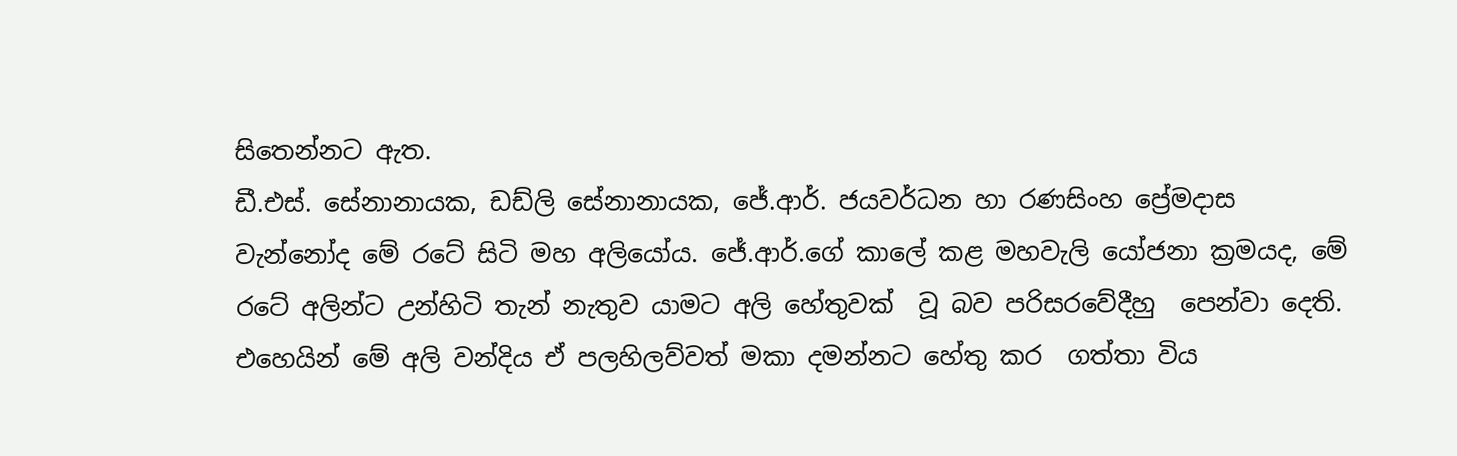සිතෙන්නට ඇත.
ඩී.එස්. සේනානායක, ඩඩ්ලි සේනානායක, ජේ.ආර්. ජයවර්ධන හා රණසිංහ ප්‍රේමදාස වැන්නෝද මේ රටේ සිටි මහ අලියෝය. ජේ.ආර්.ගේ කාලේ කළ මහවැලි යෝජනා ක්‍රමයද, මේ රටේ අලින්ට උන්හිටි තැන් නැතුව යාමට අලි හේතුවක්  වූ බව පරිසරවේදීහු  පෙන්වා දෙති. එහෙයින් මේ අලි වන්දිය ඒ පලහිලව්වත් මකා දමන්නට හේතු කර  ගත්තා විය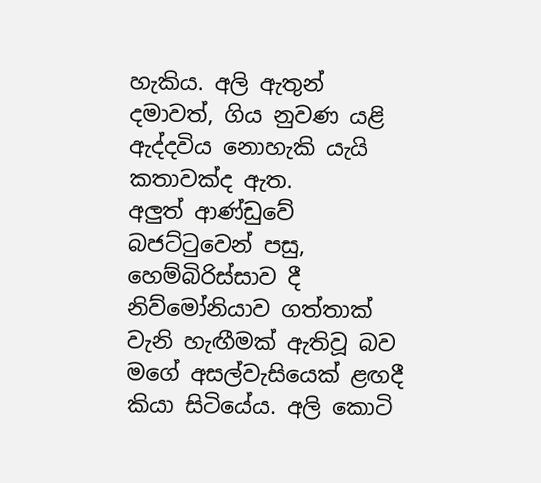හැකිය. අලි ඇතුන් දමාවත්, ගිය නුවණ යළි ඇද්දවිය නොහැකි යැයි  කතාවක්ද ඇත.
අලුත් ආණ්ඩුවේ බජට්ටුවෙන් පසු, හෙම්බිරිස්සාව දී නිව්මෝනියාව ගත්තාක් වැනි හැඟීමක් ඇතිවූ බව මගේ අසල්වැසියෙක් ළඟදී කියා සිටියේය. අලි කොටි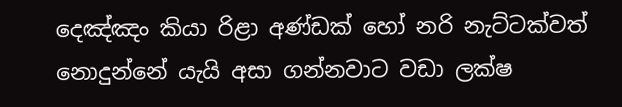දෙඤ්ඤං කියා රිළා අණ්ඩක් හෝ නරි නැට්ටක්වත් නොදුන්නේ යැයි අසා ගන්නවාට වඩා ලක්ෂ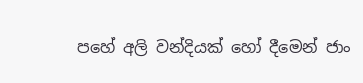පහේ අලි වන්දියක් හෝ දීමෙන් ජාං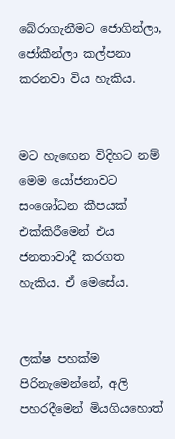බේරාගැනීමට ජොගින්ලා, ජෝකීන්ලා කල්පනා කරනවා විය හැකිය.


මට හැඟෙන විදිහට නම් මෙම යෝජනාවට සංශෝධන කීපයක් එක්කිරීමෙන් එය ජනතාවාදී කරගත හැකිය. ඒ මෙසේය.


ලක්ෂ පහක්ම  පිරිනැමෙන්නේ, අලි පහරදීමෙන් මියගියහොත්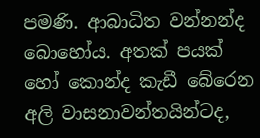පමණි. ආබාධිත වන්නන්ද බොහෝය. අතක් පයක් හෝ කොන්ද කැඩී බේරෙන අලි වාසනාවන්තයින්ටද,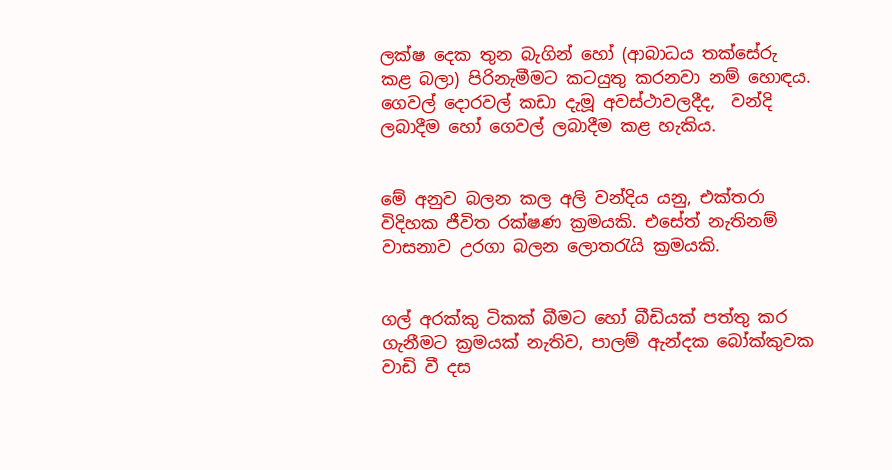ලක්ෂ දෙක තුන බැගින් හෝ (ආබාධය තක්සේරු කළ බලා) පිරිනැමීමට කටයුතු කරනවා නම් හොඳය. ගෙවල් දොරවල් කඩා දැමූ අවස්ථාවලදීද,  වන්දි  ලබාදීම හෝ ගෙවල් ලබාදීම කළ හැකිය.


මේ අනුව බලන කල අලි වන්දිය යනු, එක්තරා විදිහක ජීවිත රක්ෂණ ක්‍රමයකි. එසේත් නැතිනම් වාසනාව උරගා බලන ලොතරැයි ක්‍රමයකි.


ගල් අරක්කු ටිකක් බීමට හෝ බීඩියක් පත්තු කර ගැනීමට ක්‍රමයක් නැතිව, පාලම් ඇන්දක බෝක්කුවක වාඩි වී දස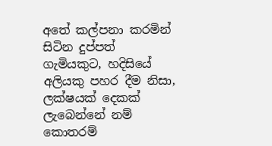අතේ කල්පනා කරමින් සිටින දුප්පත් ගැමියකුට, හදිසියේ අලියකු පහර දීම නිසා, ලක්ෂයක් දෙකක් ලැබෙන්නේ නම් කොතරම්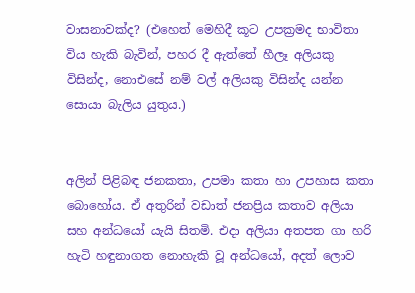වාසනාවක්ද? (එහෙත් මෙහිදී කූට උපක්‍රමද භාවිතා විය හැකි බැවින්, පහර දී ඇත්තේ හීලෑ අලියකු විසින්ද, නොඑසේ නම් වල් අලියකු විසින්ද යන්න සොයා බැලිය යුතුය.)


අලින් පිළිබඳ ජනකතා, උපමා කතා හා උපහාස කතා බොහෝය. ඒ අතුරින් වඩාත් ජනප්‍රිය කතාව අලියා සහ අන්ධයෝ යැයි සිතමි. එදා අලියා අතපත ගා හරි හැටි හඳුනාගත නොහැකි වූ අන්ධයෝ, අදත් ලොව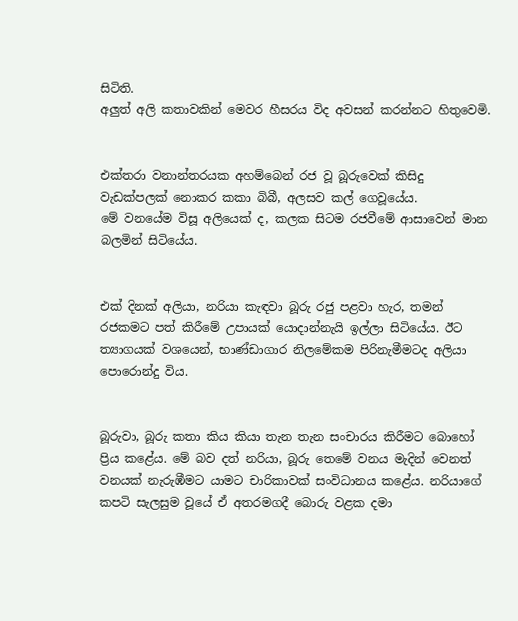සිටිති.
අලුත් අලි කතාවකින් මෙවර හීසරය විද අවසන් කරන්නට හිතුවෙමි.


එක්තරා වනාන්තරයක අහම්බෙන් රජ වූ බූරුවෙක් කිසිදු වැඩක්පලක් නොකර කකා බිබී, අලසව කල් ගෙවූයේය.
මේ වනයේම විසූ අලියෙක් ද, කලක සිටම රජවීමේ ආසාවෙන් මාන බලමින් සිටියේය.


එක් දිනක් අලියා, නරියා කැඳවා බූරු රජු පළවා හැර, තමන් රජකමට පත් කිරීමේ උපායක් යොදාන්නැයි ඉල්ලා සිටියේය. ඊට ත්‍යාගයක් වශයෙන්, භාණ්ඩාගාර නිලමේකම පිරිනැමීමටද අලියා පොරොන්දු විය.


බූරුවා, බූරු කතා කිය කියා තැන තැන සංචාරය කිරීමට බොහෝ ප්‍රිය කළේය. මේ බව දත් නරියා, බූරු තෙමේ වනය මැදින් වෙනත් වනයක් නැරුඹීමට යාමට චාරිකාවක් සංවිධානය කළේය. නරියාගේ කපටි සැලසුම වූයේ ඒ අතරමගදී බොරු වළක දමා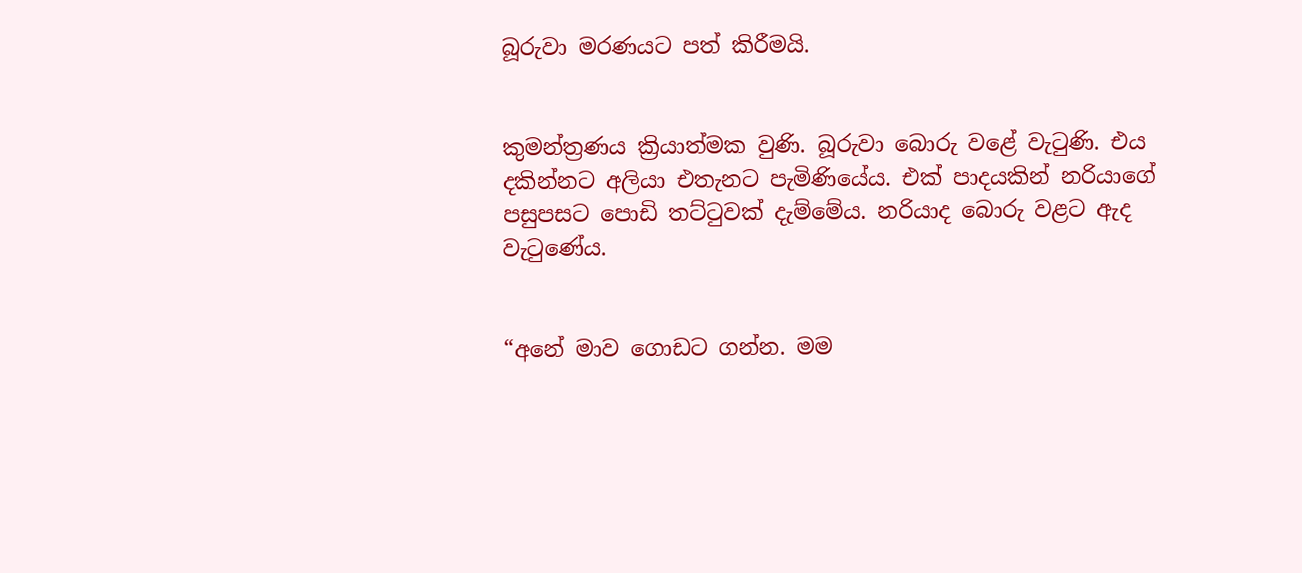බූරුවා මරණයට පත් කිරීමයි.


කුමන්ත්‍රණය ක්‍රියාත්මක වුණි. බූරුවා බොරු වළේ වැටුණි. එය දකින්නට අලියා එතැනට පැමිණියේය. එක් පාදයකින් නරියාගේ පසුපසට පොඩි තට්ටුවක් දැම්මේය. නරියාද බොරු වළට ඇද වැටු‍ණේය.


“අනේ මාව ගොඩට ගන්න. මම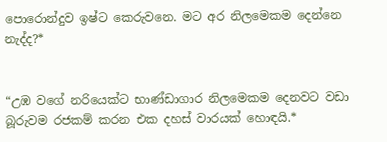පොරොන්දුව ඉෂ්ට කෙරුවනෙ. මට අර නිලමෙකම දෙන්නෙ නැද්ද?*


“උඹ වගේ නරියෙක්ට භාණ්ඩාගාර නිලමෙකම දෙනවට වඩා බූරුවම රජකම් කරන එක දහස් වාරයක් හොඳයි.*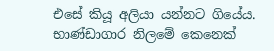එසේ කියූ අලියා යන්නට ගියේය. භාණ්ඩාගාර නිලමේ කෙනෙක්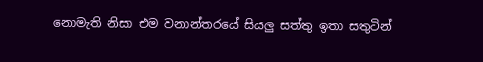නොමැති නිසා එම වනාන්තරයේ සියලු සත්තු ඉතා සතුටින්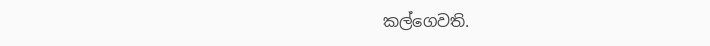කල්ගෙවති.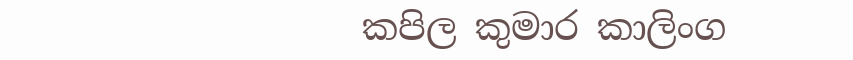කපිල කුමාර කාලිංග